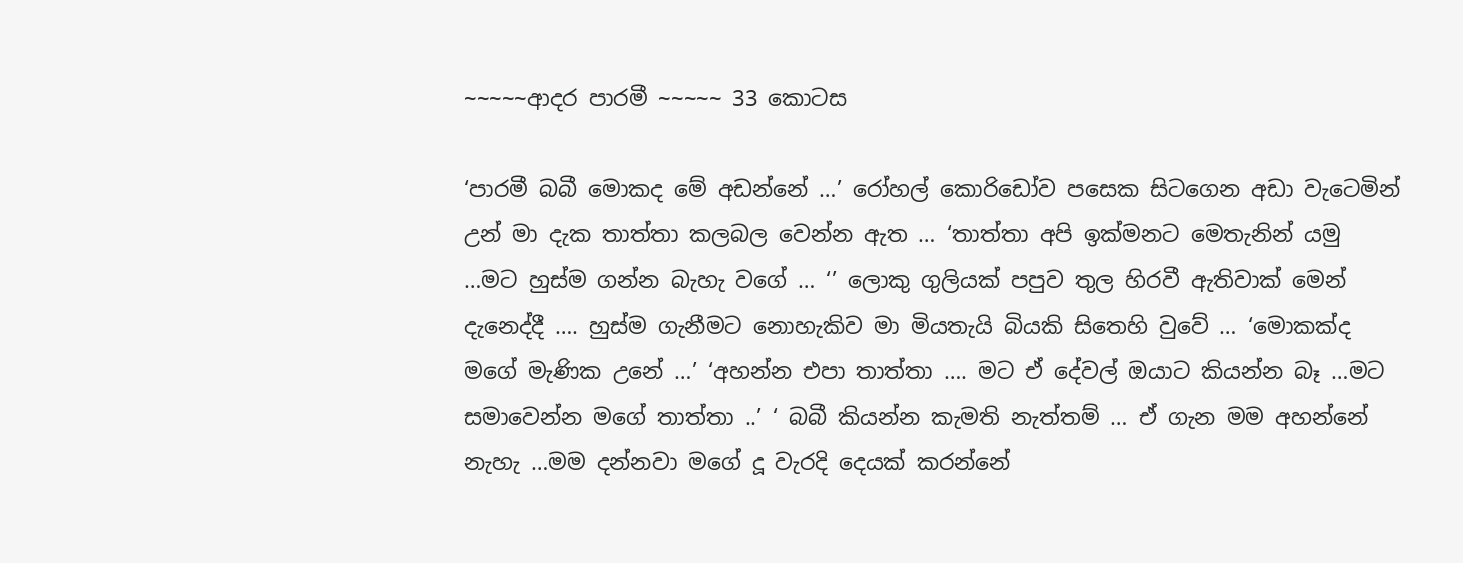~~~~~ආදර පාරමී ~~~~~ 33 කොටස

‘පාරමී බබී මොකද මේ අඩන්නේ …’ රෝහල් කොරිඩෝව පසෙක සිටගෙන අඩා වැටෙමින් උන් මා දැක තාත්තා කලබල වෙන්න ඇත … ‘තාත්තා අපි ඉක්මනට මෙතැනින් යමු …මට හුස්ම ගන්න බැහැ වගේ … ‘’ ලොකු ගුලියක් පපුව තුල හිරවී ඇතිවාක් මෙන් දැනෙද්දී …. හුස්ම ගැනීමට නොහැකිව මා මියතැයි බියකි සිතෙහි වුවේ … ‘මොකක්ද මගේ මැණික උනේ …’ ‘අහන්න එපා තාත්තා …. මට ඒ දේවල් ඔයාට කියන්න බෑ …මට සමාවෙන්න මගේ තාත්තා ..’ ‘ බබී කියන්න කැමති නැත්තම් … ඒ ගැන මම අහන්නේ නැහැ …මම දන්නවා මගේ දූ වැරදි දෙයක් කරන්නේ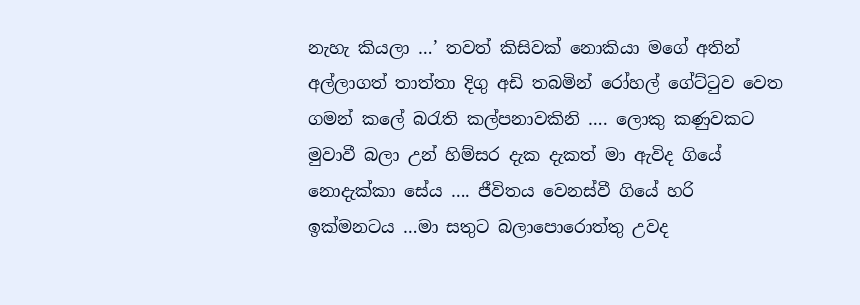නැහැ කියලා …’ තවත් කිසිවක් නොකියා මගේ අතින් අල්ලාගත් තාත්තා දිගු අඩි තබමින් රෝහල් ගේට්ටුව වෙත ගමන් කලේ බරැති කල්පනාවකිනි …. ලොකු කණුවකට මුවාවී බලා උන් හිම්සර දැක දැකත් මා ඇවිද ගියේ නොදැක්කා සේය …. ජීවිතය වෙනස්වී ගියේ හරි ඉක්මනටය …මා සතුට බලාපොරොත්තු උවද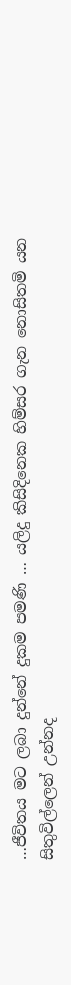…ජීවිතය මට ලබා දුන්නේ දුකම පමණි … යලිදු කිසිදිනෙක හිම්සර ගැන නොසිතමි යන සිතුවිල්ලෙන් උන්නද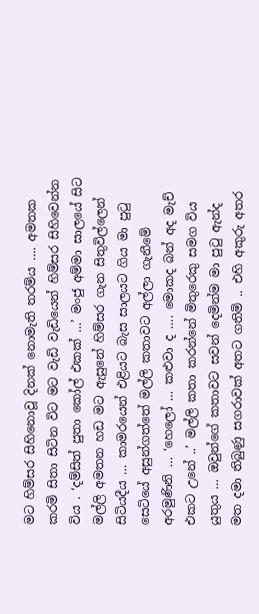මට හිම්සර සිහිනොවූ දිනක් නොමැති තරම්ය …. අමතක කරමි සිතා සිටින විට මට වැඩි වැඩියෙන් හිම්සර සිහිවෙන්න විය . ‘දම්සිත් පුතා කෝල් එකක් …’ මංජු අම්මා සාලයේ සිට මල්ලි අමතන හඩ මට ඇසුනේ හිම්සර ගැන සිතුවිල්ලෙන් සිටියදීය … කාමරයෙන් එළියට බැස සාලයට ගිය මා පුටු සෙටියේ අසුන්ගත්තේ මල්ලි කතාවට අල්ලා ගැනීමේ අරමුණිනි … ‘හෙලෝ … කළුවා ද …. මොකද බන් අද මැච් එකට උනේ ..’ මල්ලි කතා කරන්නේ මිතුරෙකු සමග විය යුතුය … ඔවුන්ගේ කතාවට සවන් දෙමින්ම මා පුටු ඇන්ද මත දමා තිබුණු සගරාවක් අතට ගතිමි .. එහි අකුරු අතර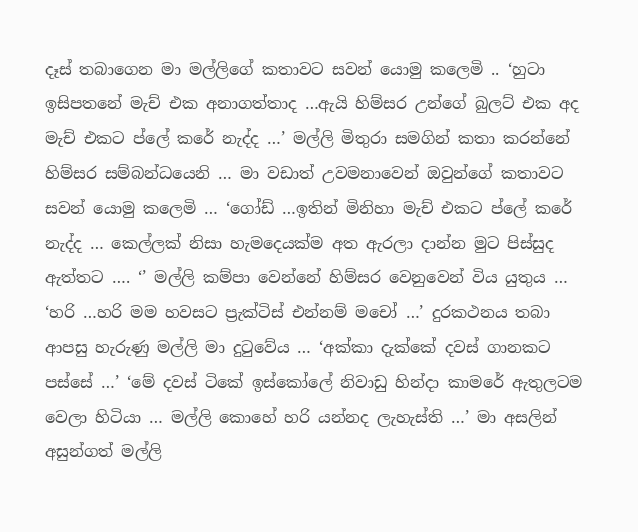දෑස් තබාගෙන මා මල්ලිගේ කතාවට සවන් යොමු කලෙමි .. ‘හුටා ඉසිපතනේ මැච් එක අනාගත්තාද …ඇයි හිම්සර උන්ගේ බුලට් එක අද මැච් එකට ප්ලේ කරේ නැද්ද …’ මල්ලි මිතුරා සමගින් කතා කරන්නේ හිම්සර සම්බන්ධයෙනි … මා වඩාත් උවමනාවෙන් ඔවුන්ගේ කතාවට සවන් යොමු කලෙමි … ‘ගෝඩ් …ඉතින් මිනිහා මැච් එකට ප්ලේ කරේ නැද්ද … කෙල්ලක් නිසා හැමදෙයක්ම අත ඇරලා දාන්න මුට පිස්සුද ඇත්තට …. ‘’ මල්ලි කම්පා වෙන්නේ හිම්සර වෙනුවෙන් විය යුතුය … ‘හරි …හරි මම හවසට ප්‍රැක්ටිස් එන්නම් මචෝ …’ දුරකථනය තබා ආපසු හැරුණු මල්ලි මා දුටුවේය … ‘අක්කා දැක්කේ දවස් ගානකට පස්සේ …’ ‘මේ දවස් ටිකේ ඉස්කෝලේ නිවාඩු හින්දා කාමරේ ඇතුලටම වෙලා හිටියා … මල්ලි කොහේ හරි යන්නද ලැහැස්ති …’ මා අසලින් අසුන්ගත් මල්ලි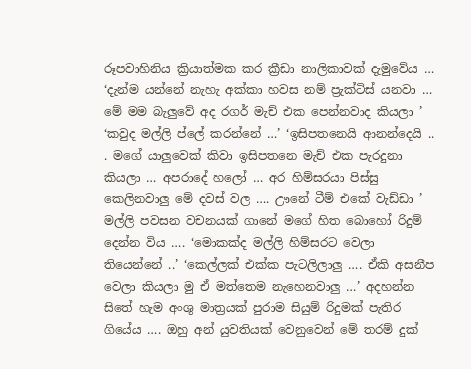රූපවාහිනිය ක්‍රියාත්මක කර ක්‍රීඩා නාලිකාවක් දැමුවේය … ‘දැන්ම යන්නේ නැහැ අක්කා හවස නම් ප්‍රැක්ටිස් යනවා … මේ මම බැලුවේ අද රගර් මැච් එක පෙන්නවාද කියලා ’ ‘කවුද මල්ලි ප්ලේ කරන්නේ …’ ‘ඉසිපතනෙයි ආනන්දෙයි .. . මගේ යාලුවෙක් කිවා ඉසිපතනෙ මැච් එක පැරදුනා කියලා … අපරාදේ හලෝ … අර හිම්සරයා පිස්සු කෙලිනවාලු මේ දවස් වල …. ඌනේ ටීම් එකේ වැඩ්ඩා ’ මල්ලි පවසන වචනයක් ගානේ මගේ හිත බොහෝ රිදුම් දෙන්න විය …. ‘මොකක්ද මල්ලි හිම්සරට වෙලා තියෙන්නේ ..’ ‘කෙල්ලක් එක්ක පැටලිලාලු …. ඒකි අසනීප වෙලා කියලා මු ඒ මත්තෙම නැහෙනවාලු …’ අදහන්න සිතේ හැම අංශු මාත්‍රයක් පුරාම සියුම් රිදුමක් පැතිර ගියේය …. ඔහු අන් යුවතියක් වෙනුවෙන් මේ තරම් දුක්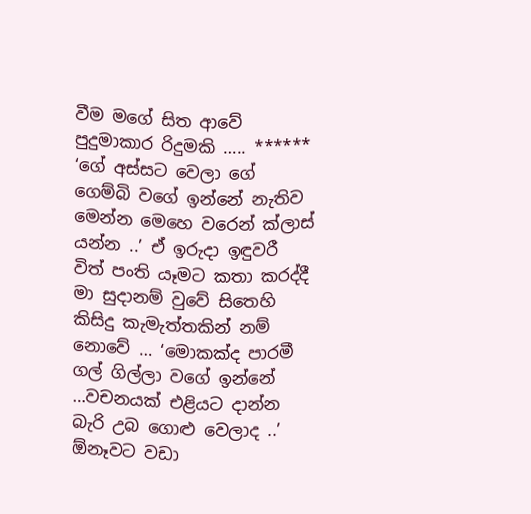වීම මගේ සිත ආවේ පුදුමාකාර රිදුමකි ….. ****** ‘ගේ අස්සට වෙලා ගේ ගෙම්බි වගේ ඉන්නේ නැතිව මෙන්න මෙහෙ වරෙන් ක්ලාස් යන්න ..’ ඒ ඉරුදා ඉඳුවරී විත් පංති යෑමට කතා කරද්දී මා සුදානම් වුවේ සිතෙහි කිසිදු කැමැත්තකින් නම් නොවේ … ‘මොකක්ද පාරමී ගල් ගිල්ලා වගේ ඉන්නේ …වචනයක් එළියට දාන්න බැරි උබ ගොළු වෙලාද ..’ ඕනෑවට වඩා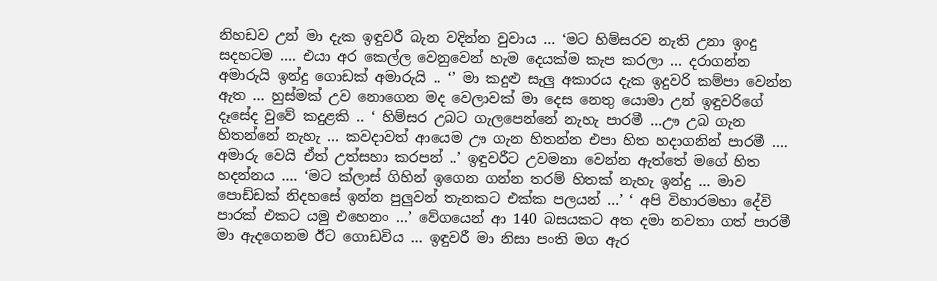නිහඩව උන් මා දැක ඉඳුවරී බැන වදින්න වුවාය … ‘මට හිම්සරව නැති උනා ඉංදු සදහටම …. එයා අර කෙල්ල වෙනුවෙන් හැම දෙයක්ම කැප කරලා … දරාගන්න අමාරුයි ඉන්දු ගොඩක් අමාරුයි .. ‘’ මා කදුළු සැලු අකාරය දැක ඉදුවරි කම්පා වෙන්න ඇත … හුස්මක් උව නොගෙන මද වෙලාවක් මා දෙස නෙතු යොමා උන් ඉඳුවරිගේ දෑසේද වුවේ කදුළකි .. ‘ හිම්සර උබට ගැලපෙන්නේ නැහැ පාරමී …ඌ උබ ගැන හිතන්නේ නැහැ … කවදාවත් ආයෙම ඌ ගැන හිතන්න එපා හිත හදාගනින් පාරමී …. අමාරු වෙයි ඒත් උත්සහා කරපන් ..’ ඉඳුවරීට උවමනා වෙන්න ඇත්තේ මගේ හිත හදන්නය …. ‘මට ක්ලාස් ගිහින් ඉගෙන ගන්න තරම් හිතක් නැහැ ඉන්දු … මාව පොඩ්ඩක් නිදහසේ ඉන්න පුලුවන් තැනකට එක්ක පලයන් …’ ‘ අපි විහාරමහා දේවි පාරක් එකට යමු එහෙනං …’ වේගයෙන් ආ 140 බසයකට අත දමා නවතා ගත් පාරමී මා ඇදගෙනම ඊට ගොඩවිය … ඉඳුවරී මා නිසා පංති මග ඇර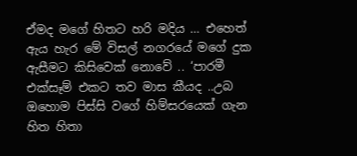ඒමද මගේ හිතට හරි මදිය … එහෙත් ඇය හැර මේ විසල් නගරයේ මගේ දුක ඇසීමට කිසිවෙක් නොවේ .. ‘පාරමී එක්සෑම් එකට තව මාස කීයද ..උබ ඔහොම පිස්සි වගේ හිම්සරයෙක් ගැන හිත හිතා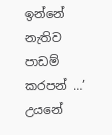ඉන්නේ නැතිව පාඩම් කරපන් …’ උයනේ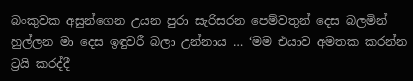බංකුවක අසුන්ගෙන උයන පුරා සැරිසරන පෙම්වතුන් දෙස බලමින් හුල්ලන මා දෙස ඉඳුවරී බලා උන්නාය … ‘මම එයාව අමතක කරන්න ට්‍රයි කරද්දී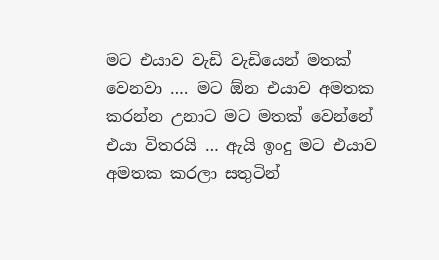මට එයාව වැඩි වැඩියෙන් මතක් වෙනවා …. මට ඕන එයාව අමතක කරන්න උනාට මට මතක් වෙන්නේ එයා විතරයි … ඇයි ඉංදු මට එයාව අමතක කරලා සතුටින්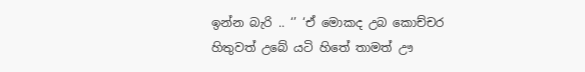ඉන්න බැරි .. ‘’ ‘ඒ මොකද උබ කොච්චර හිතුවත් උබේ යටි හිතේ තාමත් ඌ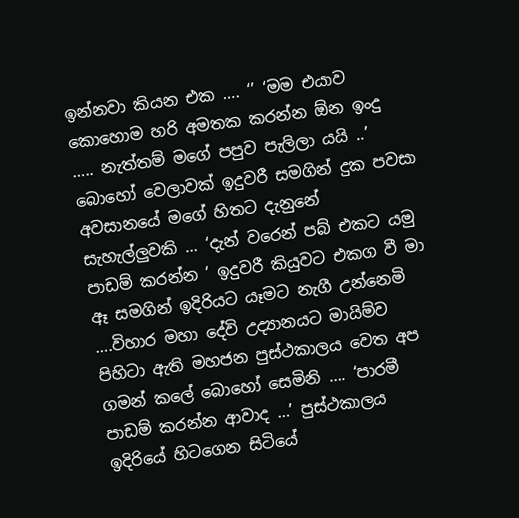ඉන්නවා කියන එක …. ‘’ ‘මම එයාව කොහොම හරි අමතක කරන්න ඕන ඉංදු ….. නැත්තම් මගේ පපුව පැලිලා යයි ..’ බොහෝ වෙලාවක් ඉදුවරී සමගින් දුක පවසා අවසානයේ මගේ හිතට දැනුනේ සැහැල්ලුවකි … ‘දැන් වරෙන් පබ් එකට යමු පාඩම් කරන්න ‘ ඉදුවරී කියුවට එකග වී මා ඈ සමගින් ඉදිරියට යෑමට නැගී උන්නෙමි ….විහාර මහා දේවි උද්‍යානයට මායිම්ව පිහිටා ඇති මහජන පුස්ථකාලය වෙත අප ගමන් කලේ බොහෝ සෙමිනි …. ‘පාරමී පාඩම් කරන්න ආවාද …’ පුස්ථකාලය ඉදිරියේ හිටගෙන සිටියේ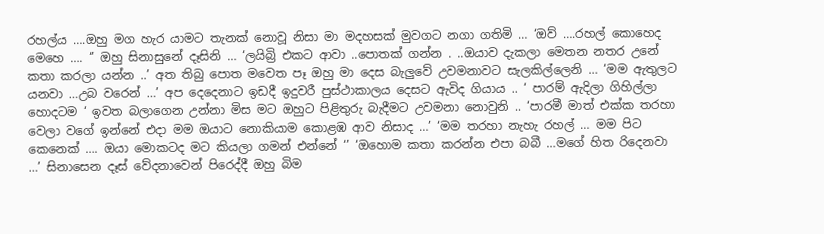රහල්ය ….ඔහු මග හැර යාමට තැනක් නොවූ නිසා මා මදහසක් මුවගට නගා ගතිමි … ‘ඔව් ….රහල් කොහෙද මෙහෙ …. ‘’ ඔහු සිනාසුනේ දෑසිනි … ‘ලයිබ්‍රි එකට ආවා ..පොතක් ගන්න . ..ඔයාව දැකලා මෙතන නතර උනේ කතා කරලා යන්න ..’ අත තිබු පොත මවෙත පෑ ඔහු මා දෙස බැලුවේ උවමනාවට සැලකිල්ලෙනි … ‘මම ඇතුලට යනවා …උබ වරෙන් …’ අප දෙදෙනාට ඉඩදී ඉදුවරී පුස්ථාකාලය දෙසට ඇවිද ගියාය .. ‘ පාරම් ඇදිලා ගිහිල්ලා හොදටම ‘ ඉවත බලාගෙන උන්නා මිස මට ඔහුට පිළිතුරු බැදීමට උවමනා නොවුනි .. ‘පාරමී මාත් එක්ක තරහා වෙලා වගේ ඉන්නේ එදා මම ඔයාට නොකියාම කොළඹ ආව නිසාද …’ ‘මම තරහා නැහැ රහල් … මම පිට කෙනෙක් …. ඔයා මොකටද මට කියලා ගමන් එන්නේ ‘’ ‘ඔහොම කතා කරන්න එපා බබී …මගේ හිත රිදෙනවා …’ සිනාසෙන දෑස් වේදනාවෙන් පිරෙද්දී ඔහු බිම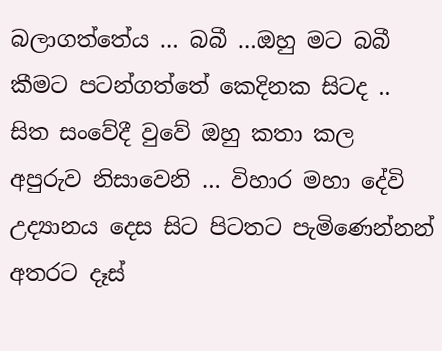බලාගත්තේය … බබී …ඔහු මට බබී කීමට පටන්ගත්තේ කෙදිනක සිටද .. සිත සංවේදී වුවේ ඔහු කතා කල අපුරුව නිසාවෙනි … විහාර මහා දේවි උද්‍යානය දෙස සිට පිටතට පැමිණෙන්නන් අතරට දෑස්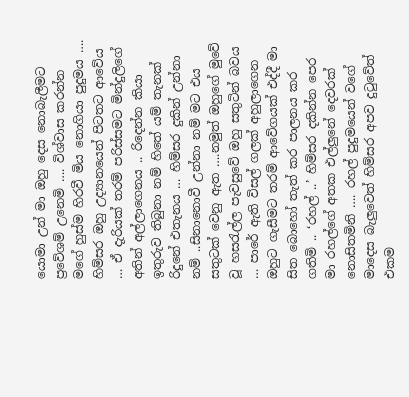යොමා උන් මා ඔහු දෙස නොබැලීමට ප්‍රවේශම් උනෙමි …. විශ්වාස කරන්න මගේ හුස්ම හිරවී මිය නොගියා පුදුමය …. හිම්සර ඔහු උද්‍යානයෙන් පිටතට ආවේය … ඒ දැරියක් තරම් පරිස්සමට මින්දුලිගේ අතින් අල්ලාගෙනය .. රිදෙන්න කියා ඉතුරුව තිබුනා නම් හිතේ යම් තැනක් රිදුනේ එතැනය … හිම්සර දුකින් උන්නා නම් ..සිනානොවී උන්නා නම් මට එය සතුටක් වෙනු ඇත ….නමුත් ඔහුගේ මුවේ වූ හසරැල්ල පැවසුවේ ඔහු සතුටින් බවය … පාරේ ඇති විසල් ගලක් අහුලාගෙන ඔහුට ගැසීමට තරම් ආවේගයක් එද්දී මා සිත බොහෝ තැත් කර පාලනය කර ගතිමි .. ‘රහල් ..’ හිම්සර දකින්න පෙර මා රහල්ගේ අතක එල්ලුනේ දෙවරක් නොසිතමිනි …. රහල් පුදුමයෙන් වගේ මාදෙස බැලුවෙත් හිම්සර අපව දුටුවේත් එකම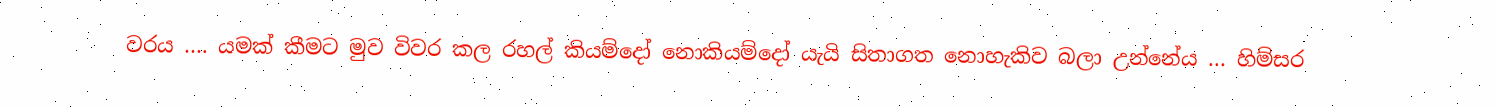වරය …. යමක් කීමට මුව විවර කල රහල් කියම්දෝ නොකියම්දෝ යැයි සිතාගත නොහැකිව බලා උන්නේය … හිම්සර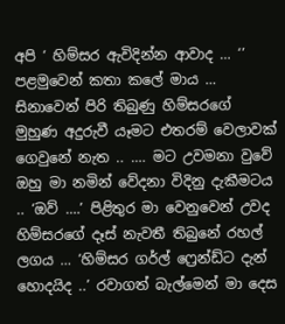අපි ‘ හිම්සර ඇවිදින්න ආවාද … ‘’ පළමුවෙන් කතා කලේ මාය … සිනාවෙන් පිරි තිබුණු හිම්සරගේ මුහුණ අදුරුවී යෑමට එතරම් වෙලාවක් ගෙවුනේ නැත .. …. මට උවමනා වුවේ ඔහු මා නමින් වේදනා විදිනු දැකීමටය .. ‘ඔව් ….’ පිළිතුර මා වෙනුවෙන් උවද හිම්සරගේ දෑස් නැවතී තිබුනේ රහල් ලගය … ‘හිම්සර ගර්ල් ෆ්‍රෙන්ඩ්ට දැන් හොදයිද ..’ රවාගත් බැල්මෙන් මා දෙස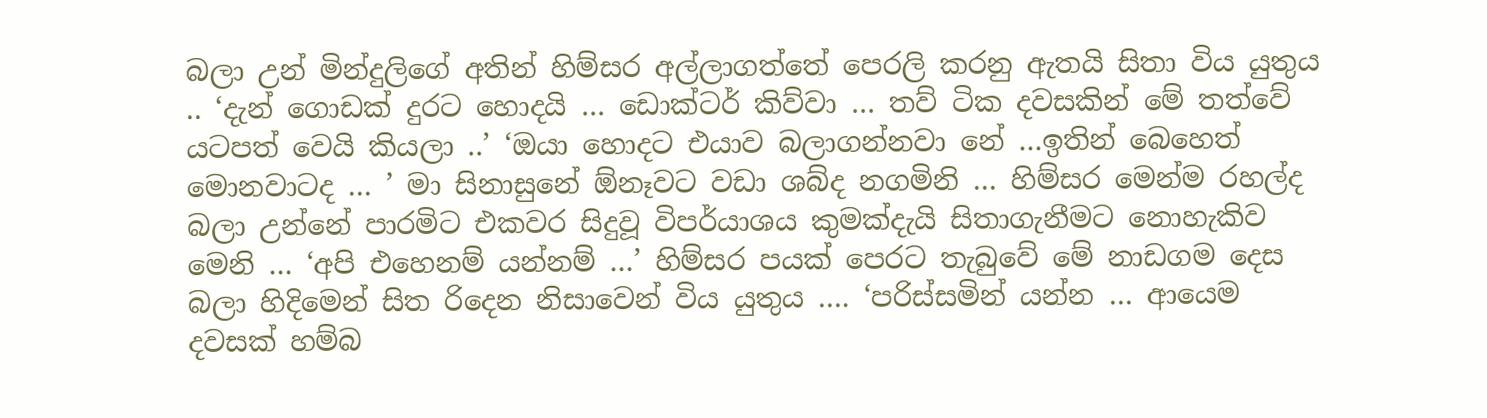බලා උන් මින්දුලිගේ අතින් හිම්සර අල්ලාගත්තේ පෙරලි කරනු ඇතයි සිතා විය යුතුය .. ‘දැන් ගොඩක් දුරට හොදයි … ඩොක්ටර් කිව්වා … තව් ටික දවසකින් මේ තත්වේ යටපත් වෙයි කියලා ..’ ‘ඔයා හොදට එයාව බලාගන්නවා නේ …ඉතින් බෙහෙත් මොනවාටද … ’ මා සිනාසුනේ ඕනෑවට වඩා ශබ්ද නගමිනි … හිම්සර මෙන්ම රහල්ද බලා උන්නේ පාරමිට එකවර සිදුවූ විපර්යාශය කුමක්දැයි සිතාගැනීමට නොහැකිව මෙනි … ‘අපි එහෙනම් යන්නම් …’ හිම්සර පයක් පෙරට තැබුවේ මේ නාඩගම දෙස බලා හිදිමෙන් සිත රිදෙන නිසාවෙන් විය යුතුය …. ‘පරිස්සමින් යන්න … ආයෙම දවසක් හම්බ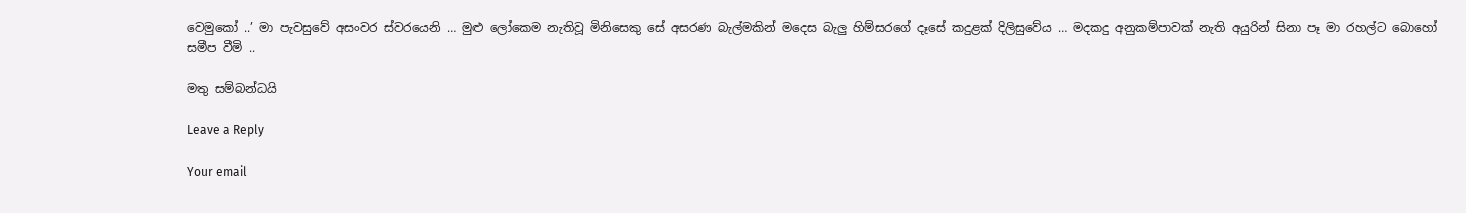වෙමුකෝ ..’ මා පැවසුවේ අසංවර ස්වරයෙනි … මුළු ලෝකෙම නැතිවූ මිනිසෙකු සේ අසරණ බැල්මකින් මදෙස බැලු හිම්සරගේ දෑසේ කදුළක් දිලිසුවේය … මදකදු අනුකම්පාවක් නැති අයුරින් සිනා පෑ මා රහල්ට බොහෝ සමීප වීමි ..

මතු සම්බන්ධයි

Leave a Reply

Your email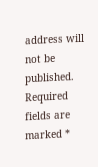address will not be published. Required fields are marked *